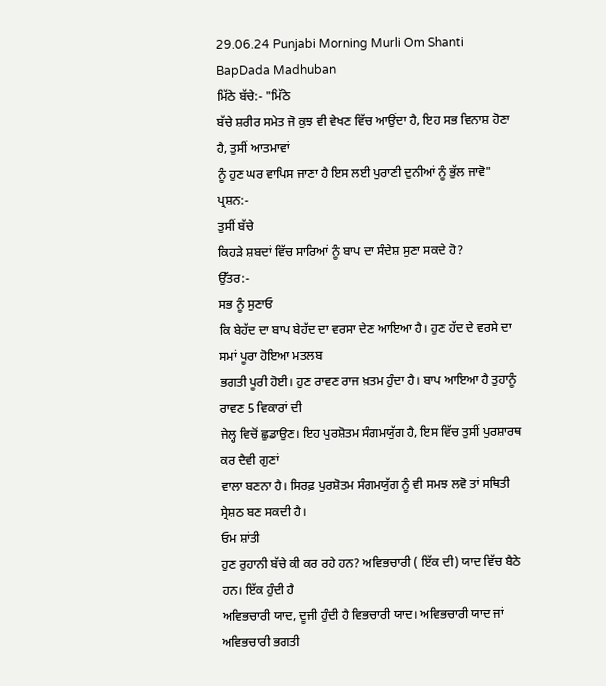29.06.24 Punjabi Morning Murli Om Shanti BapDada Madhuban
ਮਿੱਠੇ ਬੱਚੇ:- "ਮਿੱਠੇ
ਬੱਚੇ ਸ਼ਰੀਰ ਸਮੇਤ ਜੋ ਕੁਝ ਵੀ ਵੇਖਣ ਵਿੱਚ ਆਉਂਦਾ ਹੈ, ਇਹ ਸਭ ਵਿਨਾਸ਼ ਹੋਣਾ ਹੈ, ਤੁਸੀਂ ਆਤਮਾਵਾਂ
ਨੂੰ ਹੁਣ ਘਰ ਵਾਪਿਸ ਜਾਣਾ ਹੈ ਇਸ ਲਈ ਪੁਰਾਣੀ ਦੁਨੀਆਂ ਨੂੰ ਭੁੱਲ ਜਾਵੋ"
ਪ੍ਰਸ਼ਨ:-
ਤੁਸੀਂ ਬੱਚੇ
ਕਿਹੜੇ ਸ਼ਬਦਾਂ ਵਿੱਚ ਸਾਰਿਆਂ ਨੂੰ ਬਾਪ ਦਾ ਸੰਦੇਸ਼ ਸੁਣਾ ਸਕਦੇ ਹੋ?
ਉੱਤਰ:-
ਸਭ ਨੂੰ ਸੁਣਾਓ
ਕਿ ਬੇਹੱਦ ਦਾ ਬਾਪ ਬੇਹੱਦ ਦਾ ਵਰਸਾ ਦੇਣ ਆਇਆ ਹੈ। ਹੁਣ ਹੱਦ ਦੇ ਵਰਸੇ ਦਾ ਸਮਾਂ ਪੂਰਾ ਹੋਇਆ ਮਤਲਬ
ਭਗਤੀ ਪੂਰੀ ਹੋਈ। ਹੁਣ ਰਾਵਣ ਰਾਜ ਖ਼ਤਮ ਹੁੰਦਾ ਹੈ। ਬਾਪ ਆਇਆ ਹੈ ਤੁਹਾਨੂੰ ਰਾਵਣ 5 ਵਿਕਾਰਾਂ ਦੀ
ਜੇਲ੍ਹ ਵਿਚੋਂ ਛੁਡਾਉਣ। ਇਹ ਪੁਰਸ਼ੋਤਮ ਸੰਗਮਯੁੱਗ ਹੈ, ਇਸ ਵਿੱਚ ਤੁਸੀਂ ਪੁਰਸ਼ਾਰਥ ਕਰ ਦੈਵੀ ਗੁਣਾਂ
ਵਾਲਾ ਬਣਨਾ ਹੈ। ਸਿਰਫ਼ ਪੁਰਸ਼ੋਤਮ ਸੰਗਮਯੁੱਗ ਨੂੰ ਵੀ ਸਮਝ ਲਵੋ ਤਾਂ ਸਥਿਤੀ ਸ੍ਰੇਸ਼ਠ ਬਣ ਸਕਦੀ ਹੈ।
ਓਮ ਸ਼ਾਂਤੀ
ਹੁਣ ਰੁਹਾਨੀ ਬੱਚੇ ਕੀ ਕਰ ਰਹੇ ਹਨ? ਅਵਿਭਚਾਰੀ ( ਇੱਕ ਦੀ) ਯਾਦ ਵਿੱਚ ਬੈਠੇ ਹਨ। ਇੱਕ ਹੁੰਦੀ ਹੈ
ਅਵਿਭਚਾਰੀ ਯਾਦ, ਦੂਜੀ ਹੁੰਦੀ ਹੈ ਵਿਭਚਾਰੀ ਯਾਦ। ਅਵਿਭਚਾਰੀ ਯਾਦ ਜਾਂ ਅਵਿਭਚਾਰੀ ਭਗਤੀ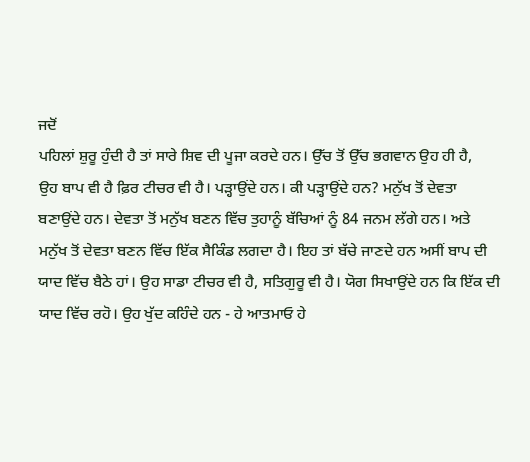ਜਦੋਂ
ਪਹਿਲਾਂ ਸ਼ੁਰੂ ਹੁੰਦੀ ਹੈ ਤਾਂ ਸਾਰੇ ਸ਼ਿਵ ਦੀ ਪੂਜਾ ਕਰਦੇ ਹਨ। ਉੱਚ ਤੋਂ ਉੱਚ ਭਗਵਾਨ ਉਹ ਹੀ ਹੈ,
ਉਹ ਬਾਪ ਵੀ ਹੈ ਫ਼ਿਰ ਟੀਚਰ ਵੀ ਹੈ। ਪੜ੍ਹਾਉਂਦੇ ਹਨ। ਕੀ ਪੜ੍ਹਾਉਂਦੇ ਹਨ? ਮਨੁੱਖ ਤੋਂ ਦੇਵਤਾ
ਬਣਾਉਂਦੇ ਹਨ। ਦੇਵਤਾ ਤੋਂ ਮਨੁੱਖ ਬਣਨ ਵਿੱਚ ਤੁਹਾਨੂੰ ਬੱਚਿਆਂ ਨੂੰ 84 ਜਨਮ ਲੱਗੇ ਹਨ। ਅਤੇ
ਮਨੁੱਖ ਤੋਂ ਦੇਵਤਾ ਬਣਨ ਵਿੱਚ ਇੱਕ ਸੈਕਿੰਡ ਲਗਦਾ ਹੈ। ਇਹ ਤਾਂ ਬੱਚੇ ਜਾਣਦੇ ਹਨ ਅਸੀਂ ਬਾਪ ਦੀ
ਯਾਦ ਵਿੱਚ ਬੈਠੇ ਹਾਂ। ਉਹ ਸਾਡਾ ਟੀਚਰ ਵੀ ਹੈ, ਸਤਿਗੁਰੂ ਵੀ ਹੈ। ਯੋਗ ਸਿਖਾਉਂਦੇ ਹਨ ਕਿ ਇੱਕ ਦੀ
ਯਾਦ ਵਿੱਚ ਰਹੋ। ਉਹ ਖੁੱਦ ਕਹਿੰਦੇ ਹਨ - ਹੇ ਆਤਮਾਓ ਹੇ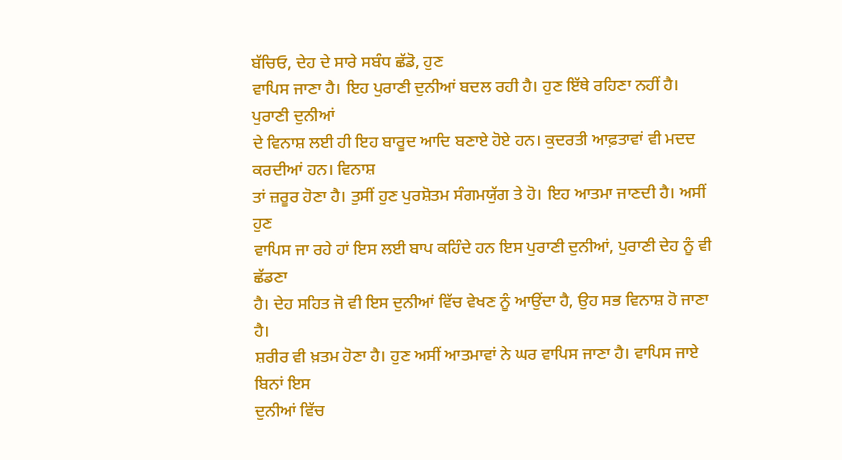ਬੱਚਿਓ, ਦੇਹ ਦੇ ਸਾਰੇ ਸਬੰਧ ਛੱਡੋ, ਹੁਣ
ਵਾਪਿਸ ਜਾਣਾ ਹੈ। ਇਹ ਪੁਰਾਣੀ ਦੁਨੀਆਂ ਬਦਲ ਰਹੀ ਹੈ। ਹੁਣ ਇੱਥੇ ਰਹਿਣਾ ਨਹੀਂ ਹੈ। ਪੁਰਾਣੀ ਦੁਨੀਆਂ
ਦੇ ਵਿਨਾਸ਼ ਲਈ ਹੀ ਇਹ ਬਾਰੂਦ ਆਦਿ ਬਣਾਏ ਹੋਏ ਹਨ। ਕੁਦਰਤੀ ਆਫ਼ਤਾਵਾਂ ਵੀ ਮਦਦ ਕਰਦੀਆਂ ਹਨ। ਵਿਨਾਸ਼
ਤਾਂ ਜ਼ਰੂਰ ਹੋਣਾ ਹੈ। ਤੁਸੀਂ ਹੁਣ ਪੁਰਸ਼ੋਤਮ ਸੰਗਮਯੁੱਗ ਤੇ ਹੋ। ਇਹ ਆਤਮਾ ਜਾਣਦੀ ਹੈ। ਅਸੀਂ ਹੁਣ
ਵਾਪਿਸ ਜਾ ਰਹੇ ਹਾਂ ਇਸ ਲਈ ਬਾਪ ਕਹਿੰਦੇ ਹਨ ਇਸ ਪੁਰਾਣੀ ਦੁਨੀਆਂ, ਪੁਰਾਣੀ ਦੇਹ ਨੂੰ ਵੀ ਛੱਡਣਾ
ਹੈ। ਦੇਹ ਸਹਿਤ ਜੋ ਵੀ ਇਸ ਦੁਨੀਆਂ ਵਿੱਚ ਵੇਖਣ ਨੂੰ ਆਉਂਦਾ ਹੈ, ਉਹ ਸਭ ਵਿਨਾਸ਼ ਹੋ ਜਾਣਾ ਹੈ।
ਸ਼ਰੀਰ ਵੀ ਖ਼ਤਮ ਹੋਣਾ ਹੈ। ਹੁਣ ਅਸੀਂ ਆਤਮਾਵਾਂ ਨੇ ਘਰ ਵਾਪਿਸ ਜਾਣਾ ਹੈ। ਵਾਪਿਸ ਜਾਏ ਬਿਨਾਂ ਇਸ
ਦੁਨੀਆਂ ਵਿੱਚ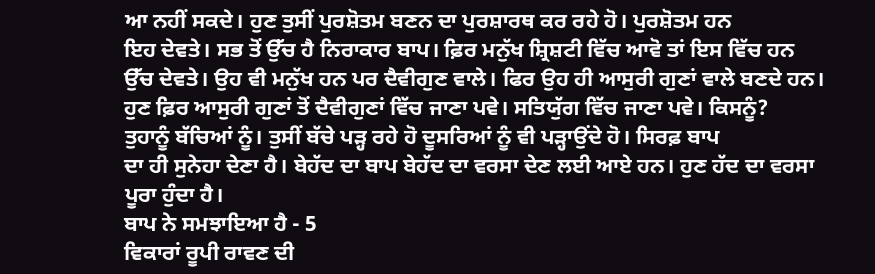ਆ ਨਹੀਂ ਸਕਦੇ। ਹੁਣ ਤੁਸੀਂ ਪੁਰਸ਼ੋਤਮ ਬਣਨ ਦਾ ਪੁਰਸ਼ਾਰਥ ਕਰ ਰਹੇ ਹੋ। ਪੁਰਸ਼ੋਤਮ ਹਨ
ਇਹ ਦੇਵਤੇ। ਸਭ ਤੋਂ ਉੱਚ ਹੈ ਨਿਰਾਕਾਰ ਬਾਪ। ਫ਼ਿਰ ਮਨੁੱਖ ਸ਼੍ਰਿਸ਼ਟੀ ਵਿੱਚ ਆਵੋ ਤਾਂ ਇਸ ਵਿੱਚ ਹਨ
ਉੱਚ ਦੇਵਤੇ। ਉਹ ਵੀ ਮਨੁੱਖ ਹਨ ਪਰ ਦੈਵੀਗੁਣ ਵਾਲੇ। ਫਿਰ ਉਹ ਹੀ ਆਸੁਰੀ ਗੁਣਾਂ ਵਾਲੇ ਬਣਦੇ ਹਨ।
ਹੁਣ ਫ਼ਿਰ ਆਸੁਰੀ ਗੁਣਾਂ ਤੋਂ ਦੈਵੀਗੁਣਾਂ ਵਿੱਚ ਜਾਣਾ ਪਵੇ। ਸਤਿਯੁੱਗ ਵਿੱਚ ਜਾਣਾ ਪਵੇ। ਕਿਸਨੂੰ?
ਤੁਹਾਨੂੰ ਬੱਚਿਆਂ ਨੂੰ। ਤੁਸੀਂ ਬੱਚੇ ਪੜ੍ਹ ਰਹੇ ਹੋ ਦੂਸਰਿਆਂ ਨੂੰ ਵੀ ਪੜ੍ਹਾਉਂਦੇ ਹੋ। ਸਿਰਫ਼ ਬਾਪ
ਦਾ ਹੀ ਸੁਨੇਹਾ ਦੇਣਾ ਹੈ। ਬੇਹੱਦ ਦਾ ਬਾਪ ਬੇਹੱਦ ਦਾ ਵਰਸਾ ਦੇਣ ਲਈ ਆਏ ਹਨ। ਹੁਣ ਹੱਦ ਦਾ ਵਰਸਾ
ਪੂਰਾ ਹੁੰਦਾ ਹੈ।
ਬਾਪ ਨੇ ਸਮਝਾਇਆ ਹੈ - 5
ਵਿਕਾਰਾਂ ਰੂਪੀ ਰਾਵਣ ਦੀ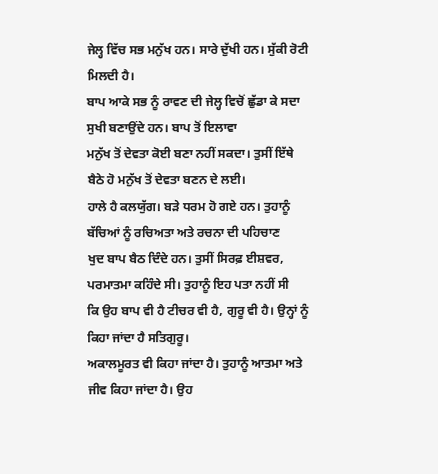ਜੇਲ੍ਹ ਵਿੱਚ ਸਭ ਮਨੁੱਖ ਹਨ। ਸਾਰੇ ਦੁੱਖੀ ਹਨ। ਸੁੱਕੀ ਰੋਟੀ ਮਿਲਦੀ ਹੈ।
ਬਾਪ ਆਕੇ ਸਭ ਨੂੰ ਰਾਵਣ ਦੀ ਜੇਲ੍ਹ ਵਿਚੋਂ ਛੁੱਡਾ ਕੇ ਸਦਾ ਸੁਖੀ ਬਣਾਉਂਦੇ ਹਨ। ਬਾਪ ਤੋਂ ਇਲਾਵਾ
ਮਨੁੱਖ ਤੋਂ ਦੇਵਤਾ ਕੋਈ ਬਣਾ ਨਹੀਂ ਸਕਦਾ। ਤੁਸੀਂ ਇੱਥੇ ਬੈਠੇ ਹੋ ਮਨੁੱਖ ਤੋਂ ਦੇਵਤਾ ਬਣਨ ਦੇ ਲਈ।
ਹਾਲੇ ਹੈ ਕਲਯੁੱਗ। ਬੜੇ ਧਰਮ ਹੋ ਗਏ ਹਨ। ਤੁਹਾਨੂੰ ਬੱਚਿਆਂ ਨੂੰ ਰਚਿਅਤਾ ਅਤੇ ਰਚਨਾ ਦੀ ਪਹਿਚਾਣ
ਖੁਦ ਬਾਪ ਬੈਠ ਦਿੰਦੇ ਹਨ। ਤੁਸੀਂ ਸਿਰਫ਼ ਈਸ਼ਵਰ, ਪਰਮਾਤਮਾ ਕਹਿੰਦੇ ਸੀ। ਤੁਹਾਨੂੰ ਇਹ ਪਤਾ ਨਹੀਂ ਸੀ
ਕਿ ਉਹ ਬਾਪ ਵੀ ਹੈ ਟੀਚਰ ਵੀ ਹੈ, ਗੁਰੂ ਵੀ ਹੈ। ਉਨ੍ਹਾਂ ਨੂੰ ਕਿਹਾ ਜਾਂਦਾ ਹੈ ਸਤਿਗੁਰੂ।
ਅਕਾਲਮੂਰਤ ਵੀ ਕਿਹਾ ਜਾਂਦਾ ਹੈ। ਤੁਹਾਨੂੰ ਆਤਮਾ ਅਤੇ ਜੀਵ ਕਿਹਾ ਜਾਂਦਾ ਹੈ। ਉਹ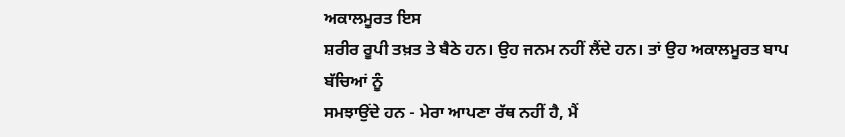ਅਕਾਲਮੂਰਤ ਇਸ
ਸ਼ਰੀਰ ਰੂਪੀ ਤਖ਼ਤ ਤੇ ਬੈਠੇ ਹਨ। ਉਹ ਜਨਮ ਨਹੀਂ ਲੈਂਦੇ ਹਨ। ਤਾਂ ਉਹ ਅਕਾਲਮੂਰਤ ਬਾਪ ਬੱਚਿਆਂ ਨੂੰ
ਸਮਝਾਉਂਦੇ ਹਨ - ਮੇਰਾ ਆਪਣਾ ਰੱਥ ਨਹੀਂ ਹੈ, ਮੈਂ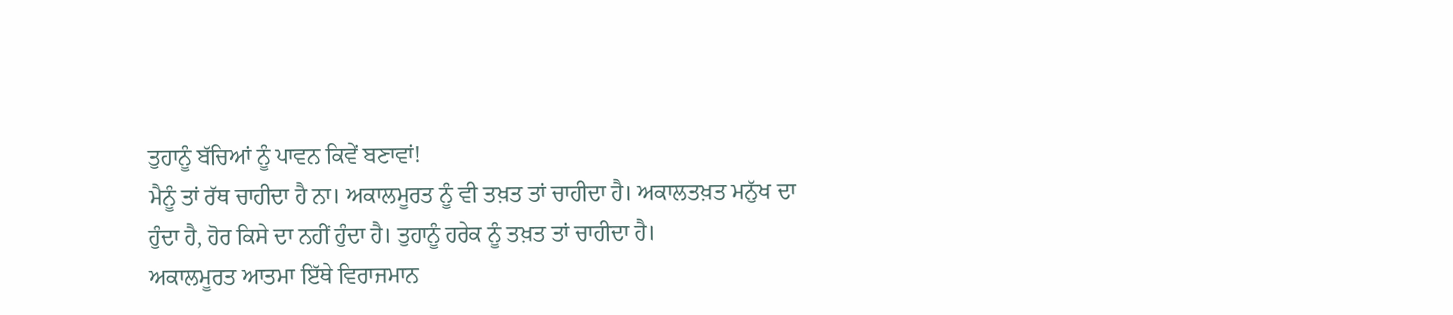ਤੁਹਾਨੂੰ ਬੱਚਿਆਂ ਨੂੰ ਪਾਵਨ ਕਿਵੇਂ ਬਣਾਵਾਂ!
ਮੈਨੂੰ ਤਾਂ ਰੱਥ ਚਾਹੀਦਾ ਹੈ ਨਾ। ਅਕਾਲਮੂਰਤ ਨੂੰ ਵੀ ਤਖ਼ਤ ਤਾਂ ਚਾਹੀਦਾ ਹੈ। ਅਕਾਲਤਖ਼ਤ ਮਨੁੱਖ ਦਾ
ਹੁੰਦਾ ਹੈ, ਹੋਰ ਕਿਸੇ ਦਾ ਨਹੀਂ ਹੁੰਦਾ ਹੈ। ਤੁਹਾਨੂੰ ਹਰੇਕ ਨੂੰ ਤਖ਼ਤ ਤਾਂ ਚਾਹੀਦਾ ਹੈ।
ਅਕਾਲਮੂਰਤ ਆਤਮਾ ਇੱਥੇ ਵਿਰਾਜਮਾਨ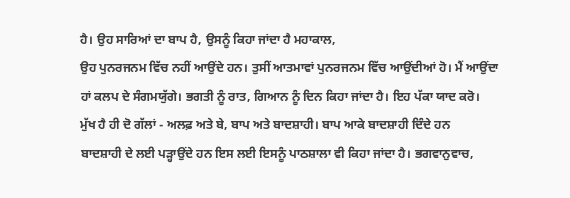ਹੈ। ਉਹ ਸਾਰਿਆਂ ਦਾ ਬਾਪ ਹੈ, ਉਸਨੂੰ ਕਿਹਾ ਜਾਂਦਾ ਹੈ ਮਹਾਕਾਲ,
ਉਹ ਪੁਨਰਜਨਮ ਵਿੱਚ ਨਹੀਂ ਆਉਂਦੇ ਹਨ। ਤੁਸੀਂ ਆਤਮਾਵਾਂ ਪੁਨਰਜਨਮ ਵਿੱਚ ਆਉਂਦੀਆਂ ਹੋ। ਮੈਂ ਆਉਂਦਾ
ਹਾਂ ਕਲਪ ਦੇ ਸੰਗਮਯੁੱਗੇ। ਭਗਤੀ ਨੂੰ ਰਾਤ, ਗਿਆਨ ਨੂੰ ਦਿਨ ਕਿਹਾ ਜਾਂਦਾ ਹੈ। ਇਹ ਪੱਕਾ ਯਾਦ ਕਰੋ।
ਮੁੱਖ ਹੈ ਹੀ ਦੋ ਗੱਲਾਂ - ਅਲਫ਼ ਅਤੇ ਬੇ, ਬਾਪ ਅਤੇ ਬਾਦਸ਼ਾਹੀ। ਬਾਪ ਆਕੇ ਬਾਦਸ਼ਾਹੀ ਦਿੰਦੇ ਹਨ
ਬਾਦਸ਼ਾਹੀ ਦੇ ਲਈ ਪੜ੍ਹਾਉਂਦੇ ਹਨ ਇਸ ਲਈ ਇਸਨੂੰ ਪਾਠਸ਼ਾਲਾ ਵੀ ਕਿਹਾ ਜਾਂਦਾ ਹੈ। ਭਗਵਾਨੁਵਾਚ,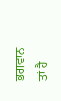ਭਗਵਾਨ ਤਾਂ ਹੈ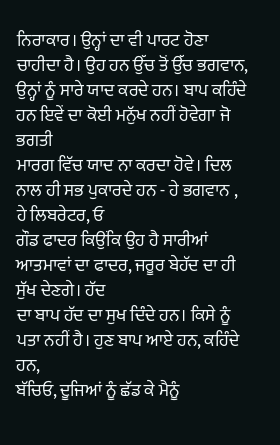ਨਿਰਾਕਾਰ। ਉਨ੍ਹਾਂ ਦਾ ਵੀ ਪਾਰਟ ਹੋਣਾ ਚਾਹੀਦਾ ਹੈ। ਉਹ ਹਨ ਉੱਚ ਤੋਂ ਉੱਚ ਭਗਵਾਨ,
ਉਨ੍ਹਾਂ ਨੂੰ ਸਾਰੇ ਯਾਦ ਕਰਦੇ ਹਨ। ਬਾਪ ਕਹਿੰਦੇ ਹਨ ਇਵੇਂ ਦਾ ਕੋਈ ਮਨੁੱਖ ਨਹੀਂ ਹੋਵੇਗਾ ਜੋ ਭਗਤੀ
ਮਾਰਗ ਵਿੱਚ ਯਾਦ ਨਾ ਕਰਦਾ ਹੋਵੇ। ਦਿਲ ਨਾਲ ਹੀ ਸਭ ਪੁਕਾਰਦੇ ਹਨ - ਹੇ ਭਗਵਾਨ , ਹੇ ਲਿਬਰੇਟਰ, ਓ
ਗੌਡ ਫਾਦਰ ਕਿਉਂਕਿ ਉਹ ਹੈ ਸਾਰੀਆਂ ਆਤਮਾਵਾਂ ਦਾ ਫਾਦਰ, ਜਰੂਰ ਬੇਹੱਦ ਦਾ ਹੀ ਸੁੱਖ ਦੇਣਗੇ। ਹੱਦ
ਦਾ ਬਾਪ ਹੱਦ ਦਾ ਸੁਖ ਦਿੰਦੇ ਹਨ। ਕਿਸੇ ਨੂੰ ਪਤਾ ਨਹੀਂ ਹੈ। ਹੁਣ ਬਾਪ ਆਏ ਹਨ, ਕਹਿੰਦੇ ਹਨ,
ਬੱਚਿਓ, ਦੂਜਿਆਂ ਨੂੰ ਛੱਡ ਕੇ ਮੈਨੂੰ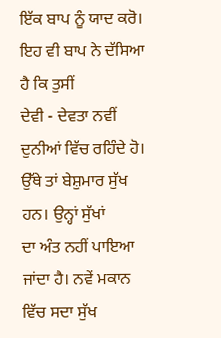ਇੱਕ ਬਾਪ ਨੂੰ ਯਾਦ ਕਰੋ। ਇਹ ਵੀ ਬਾਪ ਨੇ ਦੱਸਿਆ ਹੈ ਕਿ ਤੁਸੀਂ
ਦੇਵੀ - ਦੇਵਤਾ ਨਵੀਂ ਦੁਨੀਆਂ ਵਿੱਚ ਰਹਿੰਦੇ ਹੋ। ਉੱਥੇ ਤਾਂ ਬੇਸ਼ੁਮਾਰ ਸੁੱਖ ਹਨ। ਉਨ੍ਹਾਂ ਸੁੱਖਾਂ
ਦਾ ਅੰਤ ਨਹੀਂ ਪਾਇਆ ਜਾਂਦਾ ਹੈ। ਨਵੇਂ ਮਕਾਨ ਵਿੱਚ ਸਦਾ ਸੁੱਖ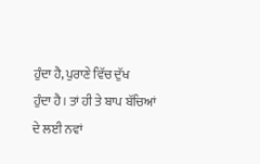ਹੁੰਦਾ ਹੈ, ਪੁਰਾਣੇ ਵਿੱਚ ਦੁੱਖ
ਹੁੰਦਾ ਹੈ। ਤਾਂ ਹੀ ਤੇ ਬਾਪ ਬੱਚਿਆਂ ਦੇ ਲਈ ਨਵਾਂ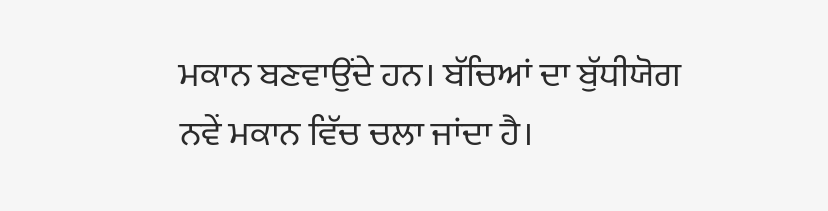ਮਕਾਨ ਬਣਵਾਉਂਦੇ ਹਨ। ਬੱਚਿਆਂ ਦਾ ਬੁੱਧੀਯੋਗ
ਨਵੇਂ ਮਕਾਨ ਵਿੱਚ ਚਲਾ ਜਾਂਦਾ ਹੈ।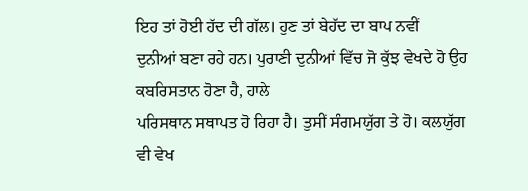ਇਹ ਤਾਂ ਹੋਈ ਹੱਦ ਦੀ ਗੱਲ। ਹੁਣ ਤਾਂ ਬੇਹੱਦ ਦਾ ਬਾਪ ਨਵੀਂ
ਦੁਨੀਆਂ ਬਣਾ ਰਹੇ ਹਨ। ਪੁਰਾਣੀ ਦੁਨੀਆਂ ਵਿੱਚ ਜੋ ਕੁੱਝ ਵੇਖਦੇ ਹੋ ਉਹ ਕਬਰਿਸਤਾਨ ਹੋਣਾ ਹੈ, ਹਾਲੇ
ਪਰਿਸਥਾਨ ਸਥਾਪਤ ਹੋ ਰਿਹਾ ਹੈ। ਤੁਸੀਂ ਸੰਗਮਯੁੱਗ ਤੇ ਹੋ। ਕਲਯੁੱਗ ਵੀ ਵੇਖ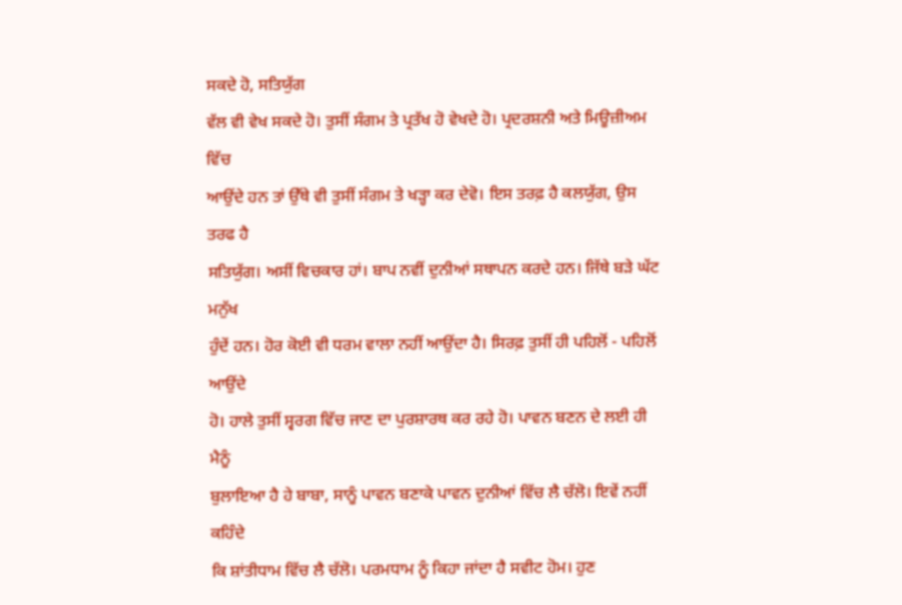ਸਕਦੇ ਹੋ, ਸਤਿਯੁੱਗ
ਵੱਲ ਵੀ ਵੇਖ ਸਕਦੇ ਹੋ। ਤੁਸੀਂ ਸੰਗਮ ਤੇ ਪ੍ਰਤੱਖ ਹੋ ਵੇਖਦੇ ਹੋ। ਪ੍ਰਦਰਸ਼ਨੀ ਅਤੇ ਮਿਊਜ਼ੀਅਮ ਵਿੱਚ
ਆਉਂਦੇ ਹਨ ਤਾਂ ਉੱਥੇ ਵੀ ਤੁਸੀਂ ਸੰਗਮ ਤੇ ਖੜ੍ਹਾ ਕਰ ਦੇਵੋ। ਇਸ ਤਰਫ਼ ਹੈ ਕਲਯੁੱਗ, ਉਸ ਤਰਫ ਹੈ
ਸਤਿਯੁੱਗ। ਅਸੀਂ ਵਿਚਕਾਰ ਹਾਂ। ਬਾਪ ਨਵੀਂ ਦੁਨੀਆਂ ਸਥਾਪਨ ਕਰਦੇ ਹਨ। ਜਿੱਥੇ ਬੜੇ ਘੱਟ ਮਨੁੱਖ
ਹੁੰਦੇਂ ਹਨ। ਹੋਰ ਕੋਈ ਵੀ ਧਰਮ ਵਾਲਾ ਨਹੀਂ ਆਉਂਦਾ ਹੈ। ਸਿਰਫ਼ ਤੁਸੀਂ ਹੀ ਪਹਿਲੋਂ - ਪਹਿਲੋਂ ਆਉਂਦੇ
ਹੋ। ਹਾਲੇ ਤੁਸੀਂ ਸ੍ਵਰਗ ਵਿੱਚ ਜਾਣ ਦਾ ਪੁਰਸ਼ਾਰਥ ਕਰ ਰਹੇ ਹੋ। ਪਾਵਨ ਬਣਨ ਦੇ ਲਈ ਹੀ ਮੈਨੂੰ
ਬੁਲਾਇਆ ਹੈ ਹੇ ਬਾਬਾ, ਸਾਨੂੰ ਪਾਵਨ ਬਣਾਕੇ ਪਾਵਨ ਦੁਨੀਆਂ ਵਿੱਚ ਲੈ ਚੱਲੋ। ਇਵੇਂ ਨਹੀਂ ਕਹਿੰਦੇ
ਕਿ ਸ਼ਾਂਤੀਧਾਮ ਵਿੱਚ ਲੈ ਚੱਲੋ। ਪਰਮਧਾਮ ਨੂੰ ਕਿਹਾ ਜਾਂਦਾ ਹੈ ਸਵੀਟ ਹੋਮ। ਹੁਣ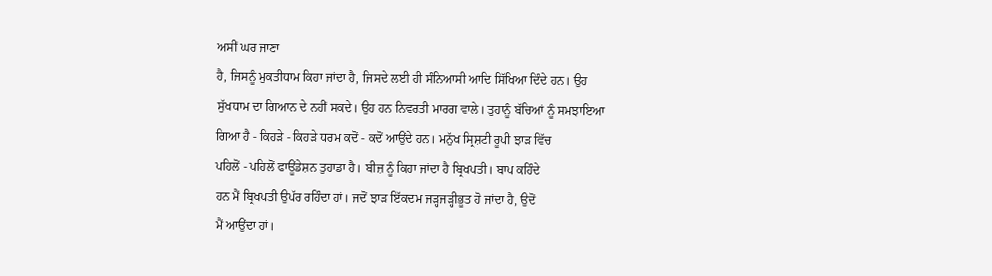ਅਸੀਂ ਘਰ ਜਾਣਾ
ਹੈ, ਜਿਸਨੂੰ ਮੁਕਤੀਧਾਮ ਕਿਹਾ ਜਾਂਦਾ ਹੈ, ਜਿਸਦੇ ਲਈ ਹੀ ਸੰਨਿਆਸੀ ਆਦਿ ਸਿੱਖਿਆ ਦਿੰਦੇ ਹਨ। ਉਹ
ਸੁੱਖਧਾਮ ਦਾ ਗਿਆਨ ਦੇ ਨਹੀਂ ਸਕਦੇ। ਉਹ ਹਨ ਨਿਵਰਤੀ ਮਾਰਗ ਵਾਲੇ। ਤੁਹਾਨੂੰ ਬੱਚਿਆਂ ਨੂੰ ਸਮਝਾਇਆ
ਗਿਆ ਹੈ - ਕਿਹੜੇ - ਕਿਹੜੇ ਧਰਮ ਕਦੋਂ - ਕਦੋਂ ਆਉਂਦੇ ਹਨ। ਮਨੁੱਖ ਸ੍ਰਿਸ਼ਟੀ ਰੂਪੀ ਝਾੜ ਵਿੱਚ
ਪਹਿਲੋਂ - ਪਹਿਲੋਂ ਫਾਊਂਡੇਸ਼ਨ ਤੁਹਾਡਾ ਹੈ। ਬੀਜ਼ ਨੂੰ ਕਿਹਾ ਜਾਂਦਾ ਹੈ ਬ੍ਰਿਖਪਤੀ। ਬਾਪ ਕਹਿੰਦੇ
ਹਨ ਮੈਂ ਬ੍ਰਿਖਪਤੀ ਉਪੱਰ ਰਹਿੰਦਾ ਹਾਂ। ਜਦੋਂ ਝਾੜ ਇੱਕਦਮ ਜੜ੍ਹਜੜ੍ਹੀਭੂਤ ਹੋ ਜਾਂਦਾ ਹੈ, ਉਦੋਂ
ਮੈਂ ਆਉਂਦਾ ਹਾਂ।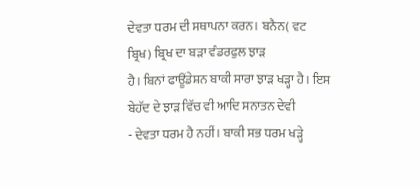ਦੇਵਤਾ ਧਰਮ ਦੀ ਸਥਾਪਨਾ ਕਰਨ। ਬਨੈਨ( ਵਟ ਬ੍ਰਿਖ) ਬ੍ਰਿਖ ਦਾ ਬੜਾ ਵੰਡਰਫੁਲ ਝਾੜ
ਹੈ। ਬਿਨਾਂ ਫਾਊਂਡੇਸ਼ਨ ਬਾਕੀ ਸਾਰਾ ਝਾੜ ਖੜ੍ਹਾ ਹੈ। ਇਸ ਬੇਹੱਦ ਦੇ ਝਾੜ ਵਿੱਚ ਵੀ ਆਦਿ ਸਨਾਤਨ ਦੇਵੀ
- ਦੇਵਤਾ ਧਰਮ ਹੈ ਨਹੀਂ। ਬਾਕੀ ਸਭ ਧਰਮ ਖੜ੍ਹੇ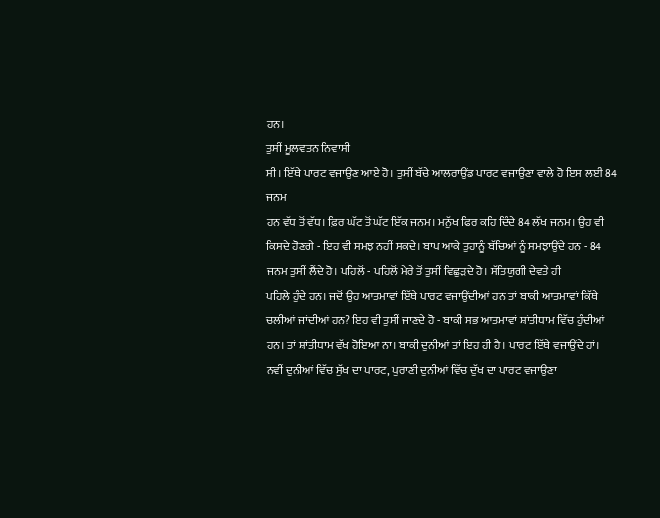ਹਨ।
ਤੁਸੀਂ ਮੂਲਵਤਨ ਨਿਵਾਸੀ
ਸੀ। ਇੱਥੇ ਪਾਰਟ ਵਜਾਉਣ ਆਏ ਹੋ। ਤੁਸੀਂ ਬੱਚੇ ਆਲਰਾਉਂਡ ਪਾਰਟ ਵਜਾਉਣਾ ਵਾਲੇ ਹੋ ਇਸ ਲਈ 84 ਜਨਮ
ਹਨ ਵੱਧ ਤੋਂ ਵੱਧ। ਫ਼ਿਰ ਘੱਟ ਤੋਂ ਘੱਟ ਇੱਕ ਜਨਮ। ਮਨੁੱਖ ਫਿਰ ਕਹਿ ਦਿੰਦੇ 84 ਲੱਖ ਜਨਮ। ਉਹ ਵੀ
ਕਿਸਦੇ ਹੋਣਗੇ - ਇਹ ਵੀ ਸਮਝ ਨਹੀਂ ਸਕਦੇ। ਬਾਪ ਆਕੇ ਤੁਹਾਨੂੰ ਬੱਚਿਆਂ ਨੂੰ ਸਮਝਾਉਂਦੇ ਹਨ - 84
ਜਨਮ ਤੁਸੀਂ ਲੈਂਦੇ ਹੋ। ਪਹਿਲੋਂ - ਪਹਿਲੋਂ ਮੇਰੇ ਤੋਂ ਤੁਸੀਂ ਵਿਛੁੜਦੇ ਹੋ। ਸੱਤਿਯੁਗੀ ਦੇਵਤੇ ਹੀ
ਪਹਿਲੇ ਹੁੰਦੇ ਹਨ। ਜਦੋਂ ਉਹ ਆਤਮਾਵਾਂ ਇੱਥੇ ਪਾਰਟ ਵਜਾਉਂਦੀਆਂ ਹਨ ਤਾਂ ਬਾਕੀ ਆਤਮਾਵਾਂ ਕਿੱਥੇ
ਚਲੀਆਂ ਜਾਂਦੀਆਂ ਹਨ? ਇਹ ਵੀ ਤੁਸੀਂ ਜਾਣਦੇ ਹੋ - ਬਾਕੀ ਸਭ ਆਤਮਾਵਾਂ ਸ਼ਾਂਤੀਧਾਮ ਵਿੱਚ ਹੁੰਦੀਆਂ
ਹਨ। ਤਾਂ ਸ਼ਾਂਤੀਧਾਮ ਵੱਖ ਹੋਇਆ ਨਾ। ਬਾਕੀ ਦੁਨੀਆਂ ਤਾਂ ਇਹ ਹੀ ਹੈ। ਪਾਰਟ ਇੱਥੇ ਵਜਾਉਂਦੇ ਹਾਂ।
ਨਵੀਂ ਦੁਨੀਆਂ ਵਿੱਚ ਸੁੱਖ ਦਾ ਪਾਰਟ, ਪੁਰਾਣੀ ਦੁਨੀਆਂ ਵਿੱਚ ਦੁੱਖ ਦਾ ਪਾਰਟ ਵਜਾਉਣਾ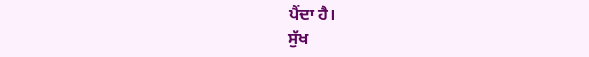ਪੈਂਦਾ ਹੈ।
ਸੁੱਖ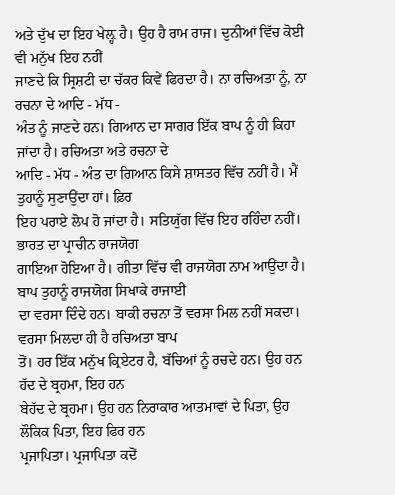ਅਤੇ ਦੁੱਖ ਦਾ ਇਹ ਖੇਲ਼੍ਹ ਹੈ। ਉਹ ਹੈ ਰਾਮ ਰਾਜ। ਦੁਨੀਆਂ ਵਿੱਚ ਕੋਈ ਵੀ ਮਨੁੱਖ ਇਹ ਨਹੀਂ
ਜਾਣਦੇ ਕਿ ਸ੍ਰਿਸ਼ਟੀ ਦਾ ਚੱਕਰ ਕਿਵੇਂ ਫਿਰਦਾ ਹੈ। ਨਾ ਰਚਿਅਤਾ ਨੂੰ, ਨਾ ਰਚਨਾ ਦੇ ਆਦਿ - ਮੱਧ -
ਅੰਤ ਨੂੰ ਜਾਣਦੇ ਹਨ। ਗਿਆਨ ਦਾ ਸਾਗਰ ਇੱਕ ਬਾਪ ਨੂੰ ਹੀ ਕਿਹਾ ਜਾਂਦਾ ਹੈ। ਰਚਿਅਤਾ ਅਤੇ ਰਚਨਾ ਦੇ
ਆਦਿ - ਮੱਧ - ਅੰਤ ਦਾ ਗਿਆਨ ਕਿਸੇ ਸ਼ਾਸਤਰ ਵਿੱਚ ਨਹੀਂ ਹੈ। ਮੈਂ ਤੁਹਾਨੂੰ ਸੁਣਾਉਂਦਾ ਹਾਂ। ਫ਼ਿਰ
ਇਹ ਪਰਾਏ ਲੋਪ ਹੋ ਜਾਂਦਾ ਹੈ। ਸਤਿਯੁੱਗ ਵਿੱਚ ਇਹ ਰਹਿੰਦਾ ਨਹੀਂ। ਭਾਰਤ ਦਾ ਪ੍ਰਾਚੀਨ ਰਾਜਯੋਗ
ਗਾਇਆ ਹੋਇਆ ਹੈ। ਗੀਤਾ ਵਿੱਚ ਵੀ ਰਾਜਯੋਗ ਨਾਮ ਆਉਂਦਾ ਹੈ। ਬਾਪ ਤੁਹਾਨੂੰ ਰਾਜਯੋਗ ਸਿਖਾਕੇ ਰਾਜਾਈ
ਦਾ ਵਰਸਾ ਦਿੰਦੇ ਹਨ। ਬਾਕੀ ਰਚਨਾ ਤੋਂ ਵਰਸਾ ਮਿਲ ਨਹੀਂ ਸਕਦਾ। ਵਰਸਾ ਮਿਲਦਾ ਹੀ ਹੈ ਰਚਿਅਤਾ ਬਾਪ
ਤੋਂ। ਹਰ ਇੱਕ ਮਨੁੱਖ ਕ੍ਰਿਏਟਰ ਹੈ, ਬੱਚਿਆਂ ਨੂੰ ਰਚਦੇ ਹਨ। ਉਹ ਹਨ ਹੱਦ ਦੇ ਬ੍ਰਹਮਾ, ਇਹ ਹਨ
ਬੇਹੱਦ ਦੇ ਬ੍ਰਹਮਾ। ਉਹ ਹਨ ਨਿਰਾਕਾਰ ਆਤਮਾਵਾਂ ਦੇ ਪਿਤਾ, ਉਹ ਲੌਕਿਕ ਪਿਤਾ, ਇਹ ਫਿਰ ਹਨ
ਪ੍ਰਜਾਪਿਤਾ। ਪ੍ਰਜਾਪਿਤਾ ਕਦੋਂ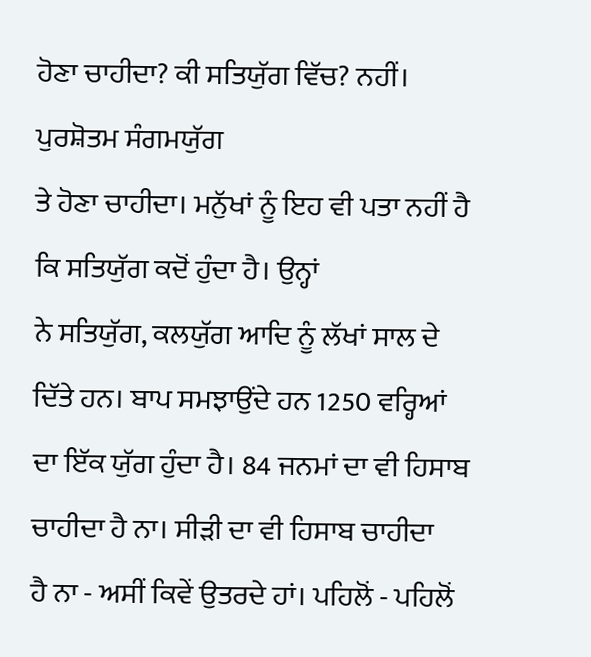ਹੋਣਾ ਚਾਹੀਦਾ? ਕੀ ਸਤਿਯੁੱਗ ਵਿੱਚ? ਨਹੀਂ। ਪੁਰਸ਼ੋਤਮ ਸੰਗਮਯੁੱਗ
ਤੇ ਹੋਣਾ ਚਾਹੀਦਾ। ਮਨੁੱਖਾਂ ਨੂੰ ਇਹ ਵੀ ਪਤਾ ਨਹੀਂ ਹੈ ਕਿ ਸਤਿਯੁੱਗ ਕਦੋਂ ਹੁੰਦਾ ਹੈ। ਉਨ੍ਹਾਂ
ਨੇ ਸਤਿਯੁੱਗ, ਕਲਯੁੱਗ ਆਦਿ ਨੂੰ ਲੱਖਾਂ ਸਾਲ ਦੇ ਦਿੱਤੇ ਹਨ। ਬਾਪ ਸਮਝਾਉਂਦੇ ਹਨ 1250 ਵਰ੍ਹਿਆਂ
ਦਾ ਇੱਕ ਯੁੱਗ ਹੁੰਦਾ ਹੈ। 84 ਜਨਮਾਂ ਦਾ ਵੀ ਹਿਸਾਬ ਚਾਹੀਦਾ ਹੈ ਨਾ। ਸੀੜੀ ਦਾ ਵੀ ਹਿਸਾਬ ਚਾਹੀਦਾ
ਹੈ ਨਾ - ਅਸੀਂ ਕਿਵੇਂ ਉਤਰਦੇ ਹਾਂ। ਪਹਿਲੋਂ - ਪਹਿਲੋਂ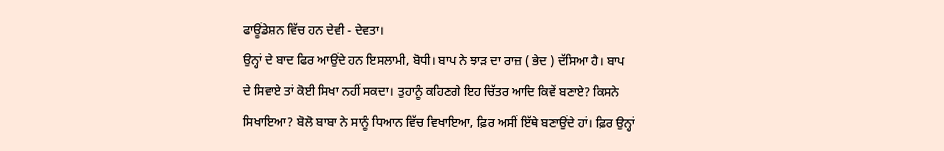ਫਾਊਂਡੇਸ਼ਨ ਵਿੱਚ ਹਨ ਦੇਵੀ - ਦੇਵਤਾ।
ਉਨ੍ਹਾਂ ਦੇ ਬਾਦ ਫਿਰ ਆਉਂਦੇ ਹਨ ਇਸਲਾਮੀ, ਬੋਧੀ। ਬਾਪ ਨੇ ਝਾੜ ਦਾ ਰਾਜ਼ ( ਭੇਦ ) ਦੱਸਿਆ ਹੈ। ਬਾਪ
ਦੇ ਸਿਵਾਏ ਤਾਂ ਕੋਈ ਸਿਖਾ ਨਹੀਂ ਸਕਦਾ। ਤੁਹਾਨੂੰ ਕਹਿਣਗੇ ਇਹ ਚਿੱਤਰ ਆਦਿ ਕਿਵੇਂ ਬਣਾਏ? ਕਿਸਨੇ
ਸਿਖਾਇਆ? ਬੋਲੋ ਬਾਬਾ ਨੇ ਸਾਨੂੰ ਧਿਆਨ ਵਿੱਚ ਵਿਖਾਇਆ, ਫ਼ਿਰ ਅਸੀਂ ਇੱਥੇ ਬਣਾਉਂਦੇ ਹਾਂ। ਫ਼ਿਰ ਉਨ੍ਹਾਂ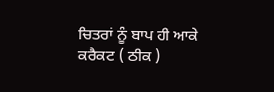ਚਿਤਰਾਂ ਨੂੰ ਬਾਪ ਹੀ ਆਕੇ ਕਰੈਕਟ ( ਠੀਕ )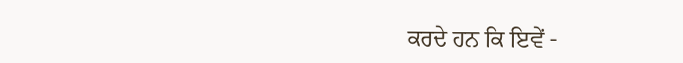ਕਰਦੇ ਹਨ ਕਿ ਇਵੇਂ -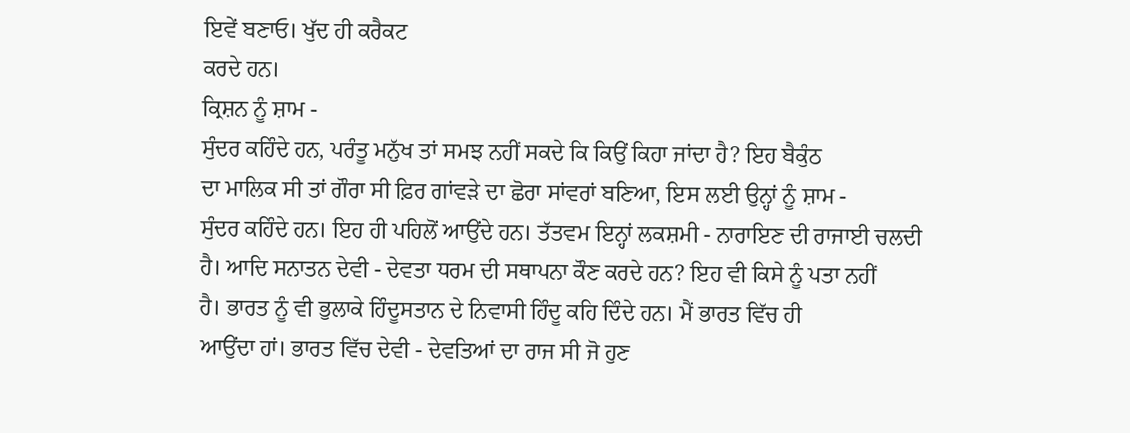ਇਵੇਂ ਬਣਾਓ। ਖੁੱਦ ਹੀ ਕਰੈਕਟ
ਕਰਦੇ ਹਨ।
ਕ੍ਰਿਸ਼ਨ ਨੂੰ ਸ਼ਾਮ -
ਸੁੰਦਰ ਕਹਿੰਦੇ ਹਨ, ਪਰੰਤੂ ਮਨੁੱਖ ਤਾਂ ਸਮਝ ਨਹੀਂ ਸਕਦੇ ਕਿ ਕਿਉਂ ਕਿਹਾ ਜਾਂਦਾ ਹੈ? ਇਹ ਬੈਕੁੰਠ
ਦਾ ਮਾਲਿਕ ਸੀ ਤਾਂ ਗੌਰਾ ਸੀ ਫ਼ਿਰ ਗਾਂਵੜੇ ਦਾ ਛੋਰਾ ਸਾਂਵਰਾਂ ਬਣਿਆ, ਇਸ ਲਈ ਉਨ੍ਹਾਂ ਨੂੰ ਸ਼ਾਮ -
ਸੁੰਦਰ ਕਹਿੰਦੇ ਹਨ। ਇਹ ਹੀ ਪਹਿਲੋਂ ਆਉਂਦੇ ਹਨ। ਤੱਤਵਮ ਇਨ੍ਹਾਂ ਲਕਸ਼ਮੀ - ਨਾਰਾਇਣ ਦੀ ਰਾਜਾਈ ਚਲਦੀ
ਹੈ। ਆਦਿ ਸਨਾਤਨ ਦੇਵੀ - ਦੇਵਤਾ ਧਰਮ ਦੀ ਸਥਾਪਨਾ ਕੌਣ ਕਰਦੇ ਹਨ? ਇਹ ਵੀ ਕਿਸੇ ਨੂੰ ਪਤਾ ਨਹੀਂ
ਹੈ। ਭਾਰਤ ਨੂੰ ਵੀ ਭੁਲਾਕੇ ਹਿੰਦੂਸਤਾਨ ਦੇ ਨਿਵਾਸੀ ਹਿੰਦੂ ਕਹਿ ਦਿੰਦੇ ਹਨ। ਮੈਂ ਭਾਰਤ ਵਿੱਚ ਹੀ
ਆਉਂਦਾ ਹਾਂ। ਭਾਰਤ ਵਿੱਚ ਦੇਵੀ - ਦੇਵਤਿਆਂ ਦਾ ਰਾਜ ਸੀ ਜੋ ਹੁਣ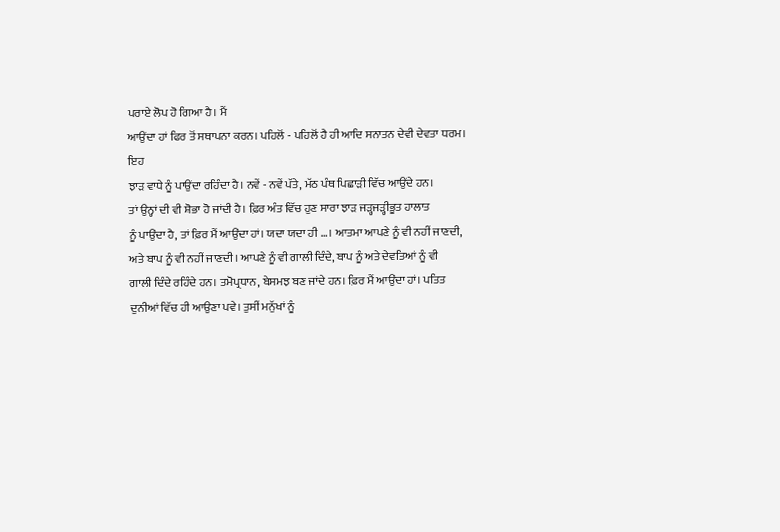ਪਰਾਏ ਲੋਪ ਹੋ ਗਿਆ ਹੈ। ਮੈਂ
ਆਉਂਦਾ ਹਾਂ ਫਿਰ ਤੋਂ ਸਥਾਪਨਾ ਕਰਨ। ਪਹਿਲੋਂ - ਪਹਿਲੋਂ ਹੈ ਹੀ ਆਦਿ ਸਨਾਤਨ ਦੇਵੀ ਦੇਵਤਾ ਧਰਮ। ਇਹ
ਝਾੜ ਵਾਧੇ ਨੂੰ ਪਾਉਂਦਾ ਰਹਿੰਦਾ ਹੈ। ਨਵੇਂ - ਨਵੇਂ ਪੱਤੇ, ਮੱਠ ਪੰਥ ਪਿਛਾੜੀ ਵਿੱਚ ਆਉਂਦੇ ਹਨ।
ਤਾਂ ਉਨ੍ਹਾਂ ਦੀ ਵੀ ਸ਼ੋਭਾ ਹੋ ਜਾਂਦੀ ਹੈ। ਫ਼ਿਰ ਅੰਤ ਵਿੱਚ ਹੁਣ ਸਾਰਾ ਝਾੜ ਜੜ੍ਹਜੜ੍ਹੀਭੂਤ ਹਾਲਾਤ
ਨੂੰ ਪਾਉਂਦਾ ਹੈ, ਤਾਂ ਫ਼ਿਰ ਮੈਂ ਆਉਂਦਾ ਹਾਂ। ਯਦਾ ਯਦਾ ਹੀ …। ਆਤਮਾ ਆਪਣੇ ਨੂੰ ਵੀ ਨਹੀਂ ਜਾਣਦੀ,
ਅਤੇ ਬਾਪ ਨੂੰ ਵੀ ਨਹੀਂ ਜਾਣਦੀ। ਆਪਣੇ ਨੂੰ ਵੀ ਗਾਲੀ ਦਿੰਦੇ, ਬਾਪ ਨੂੰ ਅਤੇ ਦੇਵਤਿਆਂ ਨੂੰ ਵੀ
ਗਾਲੀ ਦਿੰਦੇ ਰਹਿੰਦੇ ਹਨ। ਤਮੋਪ੍ਰਧਾਨ, ਬੇਸਮਝ ਬਣ ਜਾਂਦੇ ਹਨ। ਫ਼ਿਰ ਮੈਂ ਆਉਂਦਾ ਹਾਂ। ਪਤਿਤ
ਦੁਨੀਆਂ ਵਿੱਚ ਹੀ ਆਉਣਾ ਪਵੇ। ਤੁਸੀਂ ਮਨੁੱਖਾਂ ਨੂੰ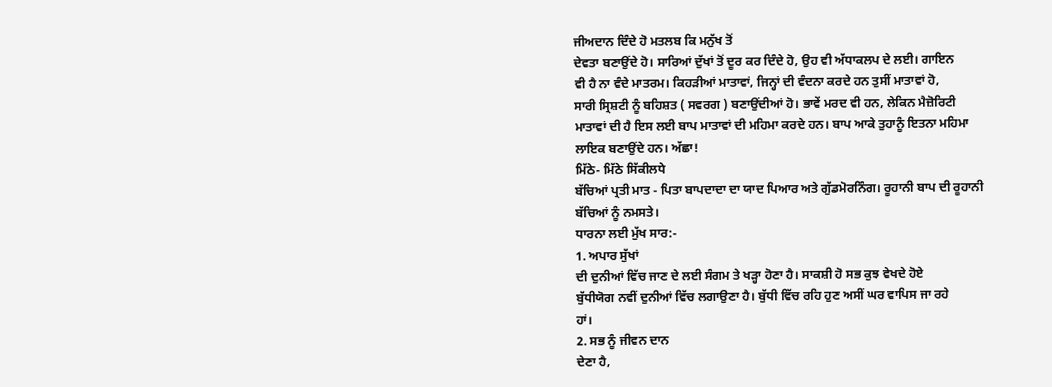ਜੀਅਦਾਨ ਦਿੰਦੇ ਹੋ ਮਤਲਬ ਕਿ ਮਨੁੱਖ ਤੋਂ
ਦੇਵਤਾ ਬਣਾਉਂਦੇ ਹੋ। ਸਾਰਿਆਂ ਦੁੱਖਾਂ ਤੋਂ ਦੂਰ ਕਰ ਦਿੰਦੇ ਹੋ, ਉਹ ਵੀ ਅੱਧਾਕਲਪ ਦੇ ਲਈ। ਗਾਇਨ
ਵੀ ਹੈ ਨਾ ਵੰਦੇ ਮਾਤਰਮ। ਕਿਹੜੀਆਂ ਮਾਤਾਵਾਂ, ਜਿਨ੍ਹਾਂ ਦੀ ਵੰਦਨਾ ਕਰਦੇ ਹਨ ਤੁਸੀਂ ਮਾਤਾਵਾਂ ਹੋ,
ਸਾਰੀ ਸ੍ਰਿਸ਼ਟੀ ਨੂੰ ਬਹਿਸ਼ਤ ( ਸਵਰਗ ) ਬਣਾਉਂਦੀਆਂ ਹੋ। ਭਾਵੇਂ ਮਰਦ ਵੀ ਹਨ, ਲੇਕਿਨ ਮੈਜ਼ੋਰਿਟੀ
ਮਾਤਾਵਾਂ ਦੀ ਹੈ ਇਸ ਲਈ ਬਾਪ ਮਾਤਾਵਾਂ ਦੀ ਮਹਿਮਾ ਕਰਦੇ ਹਨ। ਬਾਪ ਆਕੇ ਤੁਹਾਨੂੰ ਇਤਨਾ ਮਹਿਮਾ
ਲਾਇਕ ਬਣਾਉਂਦੇ ਹਨ। ਅੱਛਾ!
ਮਿੱਠੇ- ਮਿੱਠੇ ਸਿੱਕੀਲਧੇ
ਬੱਚਿਆਂ ਪ੍ਰਤੀ ਮਾਤ - ਪਿਤਾ ਬਾਪਦਾਦਾ ਦਾ ਯਾਦ ਪਿਆਰ ਅਤੇ ਗੁੱਡਮੋਰਨਿੰਗ। ਰੂਹਾਨੀ ਬਾਪ ਦੀ ਰੂਹਾਨੀ
ਬੱਚਿਆਂ ਨੂੰ ਨਮਸਤੇ।
ਧਾਰਨਾ ਲਈ ਮੁੱਖ ਸਾਰ:-
1. ਅਪਾਰ ਸੁੱਖਾਂ
ਦੀ ਦੁਨੀਆਂ ਵਿੱਚ ਜਾਣ ਦੇ ਲਈ ਸੰਗਮ ਤੇ ਖੜ੍ਹਾ ਹੋਣਾ ਹੈ। ਸਾਕਸ਼ੀ ਹੋ ਸਭ ਕੁਝ ਵੇਖਦੇ ਹੋਏ
ਬੁੱਧੀਯੋਗ ਨਵੀਂ ਦੁਨੀਆਂ ਵਿੱਚ ਲਗਾਉਣਾ ਹੈ। ਬੁੱਧੀ ਵਿੱਚ ਰਹਿ ਹੁਣ ਅਸੀਂ ਘਰ ਵਾਪਿਸ ਜਾ ਰਹੇ
ਹਾਂ।
2. ਸਭ ਨੂੰ ਜੀਵਨ ਦਾਨ
ਦੇਣਾ ਹੈ,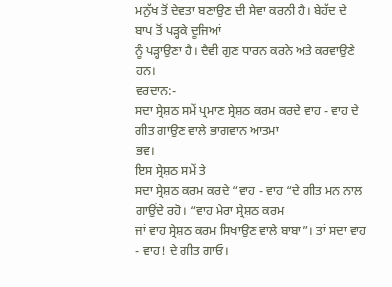ਮਨੁੱਖ ਤੋਂ ਦੇਵਤਾ ਬਣਾਉਣ ਦੀ ਸੇਵਾ ਕਰਨੀ ਹੈ। ਬੇਹੱਦ ਦੇ ਬਾਪ ਤੋਂ ਪੜ੍ਹਕੇ ਦੂਜਿਆਂ
ਨੂੰ ਪੜ੍ਹਾਉਣਾ ਹੈ। ਦੈਵੀ ਗੁਣ ਧਾਰਨ ਕਰਨੇ ਅਤੇ ਕਰਵਾਉਣੇ ਹਨ।
ਵਰਦਾਨ:-
ਸਦਾ ਸ੍ਰੇਸ਼ਠ ਸਮੇਂ ਪ੍ਰਮਾਣ ਸ੍ਰੇਸ਼ਠ ਕਰਮ ਕਰਦੇ ਵਾਹ - ਵਾਹ ਦੇ ਗੀਤ ਗਾਉਣ ਵਾਲੇ ਭਾਗਵਾਨ ਆਤਮਾ
ਭਵ।
ਇਸ ਸ੍ਰੇਸ਼ਠ ਸਮੇਂ ਤੇ
ਸਦਾ ਸ੍ਰੇਸ਼ਠ ਕਰਮ ਕਰਦੇ “ਵਾਹ - ਵਾਹ “ਦੇ ਗੀਤ ਮਨ ਨਾਲ ਗਾਉਂਦੇ ਰਹੋ। “ਵਾਹ ਮੇਰਾ ਸ੍ਰੇਸ਼ਠ ਕਰਮ
ਜਾਂ ਵਾਹ ਸ੍ਰੇਸ਼ਠ ਕਰਮ ਸਿਖਾਉਣ ਵਾਲੇ ਬਾਬਾ”। ਤਾਂ ਸਦਾ ਵਾਹ - ਵਾਹ! ਦੇ ਗੀਤ ਗਾਓ।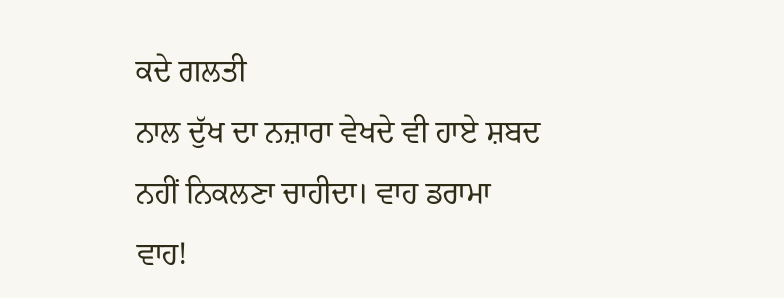ਕਦੇ ਗਲਤੀ
ਨਾਲ ਦੁੱਖ ਦਾ ਨਜ਼ਾਰਾ ਵੇਖਦੇ ਵੀ ਹਾਏ ਸ਼ਬਦ ਨਹੀਂ ਨਿਕਲਣਾ ਚਾਹੀਦਾ। ਵਾਹ ਡਰਾਮਾ ਵਾਹ!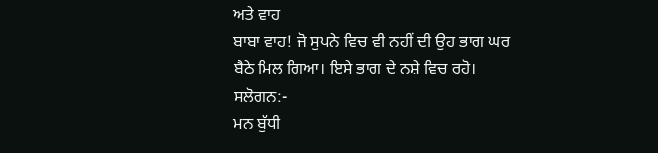ਅਤੇ ਵਾਹ
ਬਾਬਾ ਵਾਹ! ਜੋ ਸੁਪਨੇ ਵਿਚ ਵੀ ਨਹੀਂ ਦੀ ਉਹ ਭਾਗ ਘਰ ਬੈਠੇ ਮਿਲ ਗਿਆ। ਇਸੇ ਭਾਗ ਦੇ ਨਸ਼ੇ ਵਿਚ ਰਹੋ।
ਸਲੋਗਨ:-
ਮਨ ਬੁੱਧੀ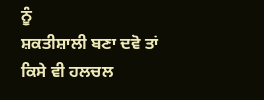ਨੂੰ
ਸ਼ਕਤੀਸ਼ਾਲੀ ਬਣਾ ਦਵੋ ਤਾਂ ਕਿਸੇ ਵੀ ਹਲਚਲ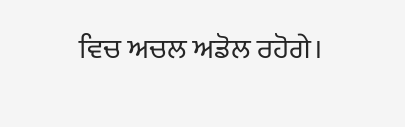ਵਿਚ ਅਚਲ ਅਡੋਲ ਰਹੋਗੇ।